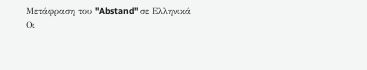Μετάφραση του "Abstand" σε Ελληνικά
Οι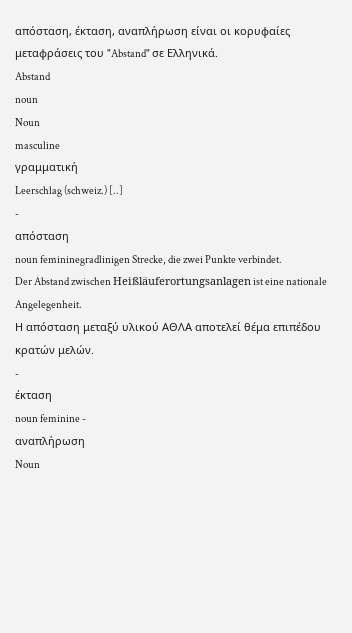απόσταση, έκταση, αναπλήρωση είναι οι κορυφαίες μεταφράσεις του "Abstand" σε Ελληνικά.
Abstand
noun
Noun
masculine
γραμματική
Leerschlag (schweiz.) [..]
-
απόσταση
noun femininegradlinigen Strecke, die zwei Punkte verbindet.
Der Abstand zwischen Heißläuferortungsanlagen ist eine nationale Angelegenheit.
Η απόσταση μεταξύ υλικού ΑΘΛΑ αποτελεί θέμα επιπέδου κρατών μελών.
-
έκταση
noun feminine -
αναπλήρωση
Noun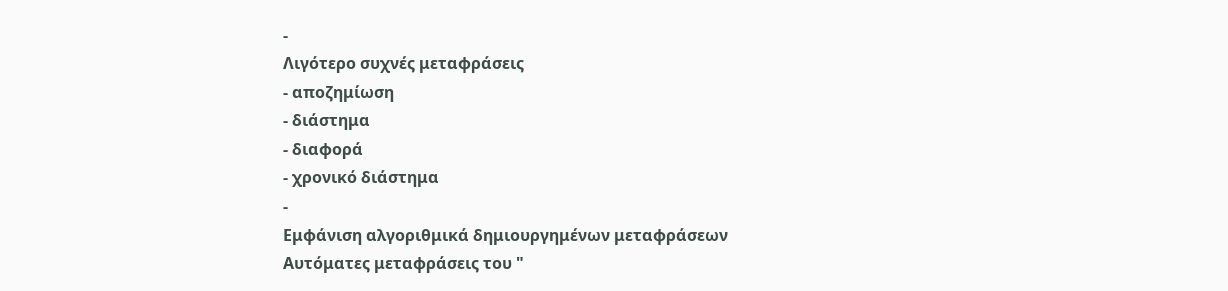-
Λιγότερο συχνές μεταφράσεις
- αποζημίωση
- διάστημα
- διαφορά
- χρονικό διάστημα
-
Εμφάνιση αλγοριθμικά δημιουργημένων μεταφράσεων
Αυτόματες μεταφράσεις του "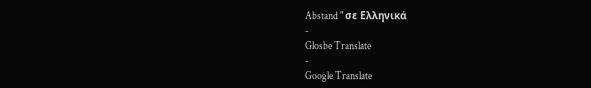Abstand " σε Ελληνικά
-
Glosbe Translate
-
Google Translate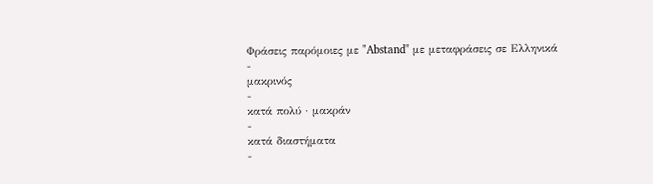Φράσεις παρόμοιες με "Abstand" με μεταφράσεις σε Ελληνικά
-
μακρινός
-
κατά πολύ · μακράν
-
κατά διαστήματα
-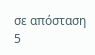σε απόσταση 5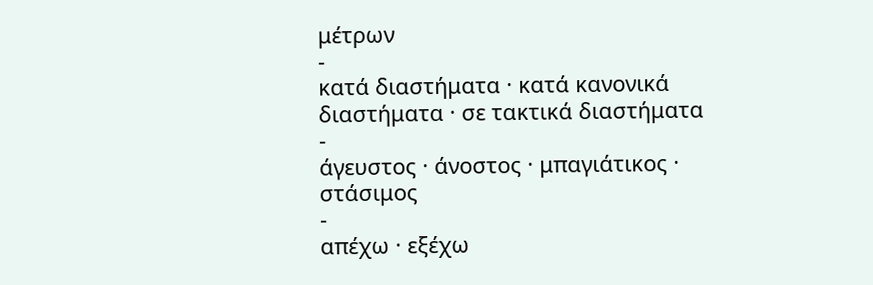μέτρων
-
κατά διαστήματα · κατά κανονικά διαστήματα · σε τακτικά διαστήματα
-
άγευστος · άνοστος · μπαγιάτικος · στάσιμος
-
απέχω · εξέχω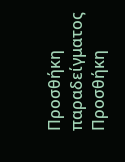Προσθήκη παραδείγματος
Προσθήκη